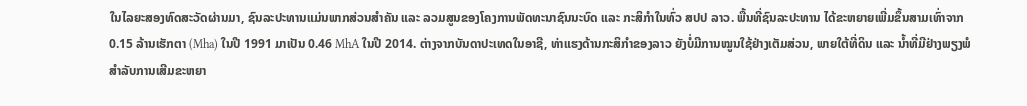ໃນໄລຍະສອງທົດສະວັດຜ່ານມາ, ຊົນລະປະທານແມ່ນພາກສ່ວນສຳຄັນ ແລະ ລວມສູນຂອງໂຄງການພັດທະນາຊົນນະບົດ ແລະ ກະສິກຳໃນທົ່ວ ສປປ ລາວ. ພື້ນທີ່ຊົນລະປະທານ ໄດ້ຂະຫຍາຍເພີ່ມຂຶ້ນສາມເທົ່າຈາກ 0.15 ລ້ານເຮັກຕາ (Mha) ໃນປີ 1991 ມາເປັນ 0.46 MhA ໃນປີ 2014. ຕ່າງຈາກບັນດາປະເທດໃນອາຊີ, ທ່າແຮງດ້ານກະສິກຳຂອງລາວ ຍັງບໍ່ມີການໝູນໃຊ້ຢ່າງເຕັມສ່ວນ, ພາຍໃຕ້ທີ່ດິນ ແລະ ນ້ຳທີ່ມີຢ່າງພຽງພໍສຳລັບການເສີມຂະຫຍາ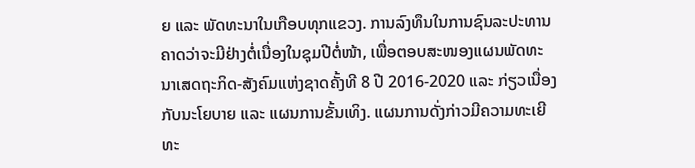ຍ ແລະ ພັດທະນາໃນເກືອບທຸກແຂວງ. ການລົງທຶນໃນການຊົນລະປະທານ ຄາດວ່າຈະມີຢ່າງຕໍ່ເນື່ອງໃນຊຸມປີຕໍ່ໜ້າ, ເພື່ອຕອບສະໜອງແຜນພັດທະນາເສດຖະກິດ-ສັງຄົມແຫ່ງຊາດຄັ້ງທີ 8 ປີ 2016-2020 ແລະ ກ່ຽວເນື່ອງກັບນະໂຍບາຍ ແລະ ແຜນການຂັ້ນເທິງ. ແຜນການດັ່ງກ່າວມີຄວາມທະເຍີທະ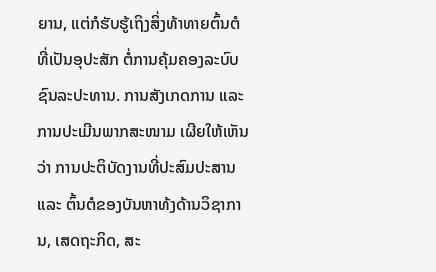ຍານ, ແຕ່ກໍຮັບຮູ້ເຖິງສິ່ງທ້າທາຍຕົ້ນຕໍທີ່ເປັນອຸປະສັກ ຕໍ່ການຄຸ້ມຄອງລະບົບຊົນລະປະທານ. ການສັງເກດການ ແລະ ການປະເມີນພາກສະໜາມ ເຜີຍໃຫ້ເຫັນວ່າ ການປະຕິບັດງານທີ່ປະສົມປະສານ ແລະ ຕົ້ນຕໍຂອງບັນຫາທ້ງດ້ານວິຊາການ, ເສດຖະກິດ, ສະ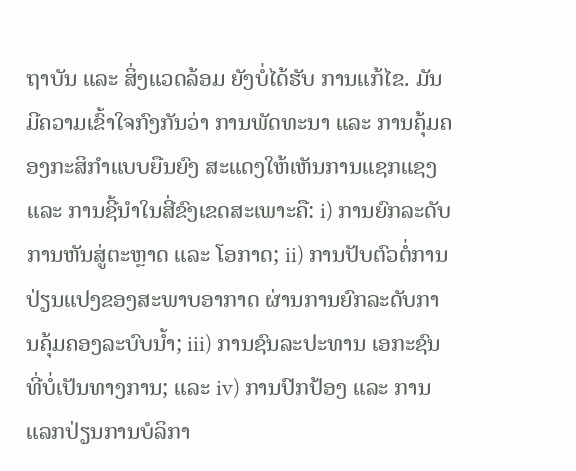ຖາບັນ ແລະ ສິ່ງແວດລ້ອມ ຍັງບໍ່ໄດ້ຮັບ ການແກ້ໄຂ. ມັນມີຄວາມເຂົ້າໃຈກົງກັນວ່າ ການພັດທະນາ ແລະ ການຄຸ້ມຄອງກະສິກຳແບບຍືນຍົງ ສະແດງໃຫ້ເຫັນການແຊກແຊງ ແລະ ການຊີ້ນຳໃນສີ່ຂົງເຂດສະເພາະຄື: i) ການຍົກລະດັບການຫັນສູ່ຕະຫຼາດ ແລະ ໂອກາດ; ii) ການປັບຕົວຕໍ່ການປ່ຽນແປງຂອງສະພາບອາກາດ ຜ່ານການຍົກລະດັບການຄຸ້ມຄອງລະບົບນ້ຳ; iii) ການຊົນລະປະທານ ເອກະຊົນທີ່ບໍ່ເປັນທາງການ; ແລະ iv) ການປົກປ້ອງ ແລະ ການແລກປ່ຽນການບໍລິກາ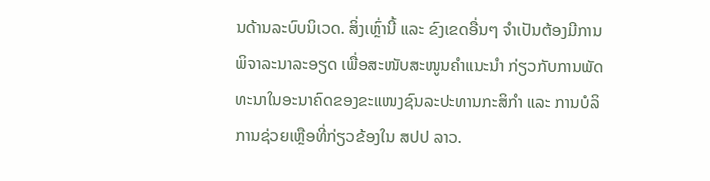ນດ້ານລະບົບນິເວດ. ສິ່ງເຫຼົ່ານີ້ ແລະ ຂົງເຂດອື່ນໆ ຈຳເປັນຕ້ອງມີການພິຈາລະນາລະອຽດ ເພື່ອສະໜັບສະໜູນຄຳແນະນຳ ກ່ຽວກັບການພັດທະນາໃນອະນາຄົດຂອງຂະແໜງຊົນລະປະທານກະສິກຳ ແລະ ການບໍລິການຊ່ວຍເຫຼືອທີ່ກ່ຽວຂ້ອງໃນ ສປປ ລາວ.